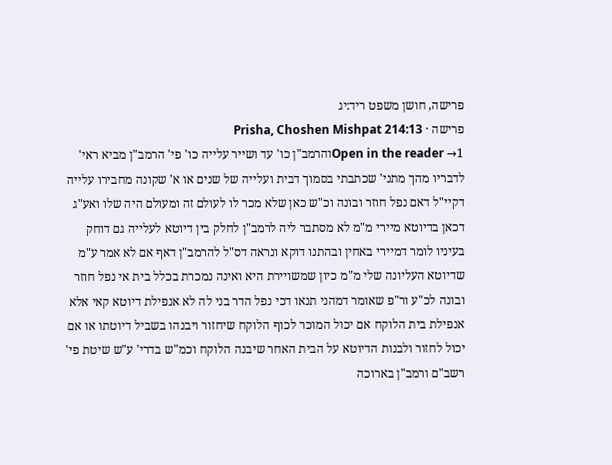פרישה, חושן משפט ריד:יג
פרישה · Prisha, Choshen Mishpat 214:13
Open in the reader →1והרמב"ן כו' עד ושייר עלייה כו' פי' הרמב"ן מביא ראי' לדבריו מהך מתני' שכתבתי בסמוך דבית ועלייה של שנים או א' שקונה מחבירו עלייה דקיי"ל דאם נפל חוזר ובונה וכ"ש כאן שלא מכר לו לעולם זה ומעולם היה שלו ואע"ג דכאן בדיוטא מיירי מ"מ לא מסתבר ליה לרמב"ן לחלק בין דיוטא לעלייה גם דוחק בעיניו לומר דמיירי באחין ובהתנו דוקא ונראה דס"ל להרמב"ן דאף אם לא אמר ע"מ שדיוטא העליונה שלי מ"מ כיון שמשויירת היא ואינה נמכרת בכלל בית אי נפל חוזר ובונה לכ"ע ור"פ שאומר דמהני תנאו דכי נפל הדר בני לה לא אנפילת דיוטא קאי אלא אנפילת בית הלוקח אם יכול המוכר לכוף הלוקח שיחזור ויבנהו בשביל דיוטתו או אם יכול לחזור ולבנות הדיוטא על הבית האחר שיבנה הלוקח וכמ"ש בדרי' ע"ש שיטת פי' רשב"ם ורמב"ן בארוכה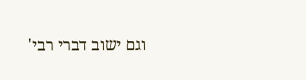וגם ישוב דברי רבי'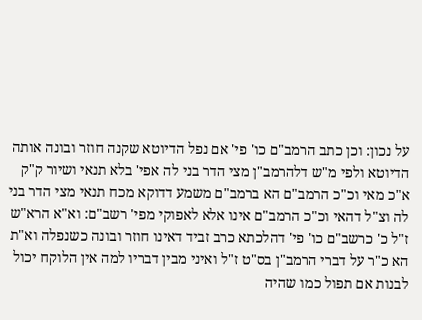על נכון: וכן כתב הרמב"ם כו' פי' אם נפל הדיוטא שקנה חוזר ובונה אותה הדיוטא ולפי מ"ש דלהרמב"ן מצי הדר בני לה אפי' בלא תנאי ושיור ק"ק א"כ מאי וכ"כ הרמב"ם הא ברמב"ם משמע דדוקא מכח תנאי מצי הדר בני לה וצ"ל דהאי וכ"כ הרמב"ם אינו אלא לאפוקי מפי' רשב"ם: וא"א הרא"ש ז"ל כ' כרשב"ם כו' פי' דהלכתא כרב זביד דאינו חוזר ובונה כשנפלה וא"ת הא כ"ר על דברי הרמב"ן בס"ט ז"ל ואיני מבין דבריו למה אין הלוקח יכול לבנות אם תפול כמו שהיה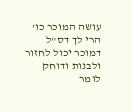עושה המוכר כו' הרי לך דס"ל דמוכר יכול לחזור ולבנות ודוחק לומר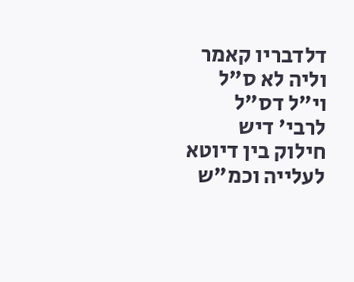דלדבריו קאמר וליה לא ס"ל וי"ל דס"ל לרבי' דיש חילוק בין דיוטא לעלייה וכמ"ש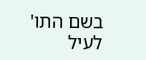בשם התו' לעיל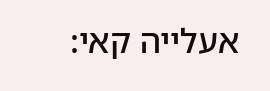אעלייה קאי: